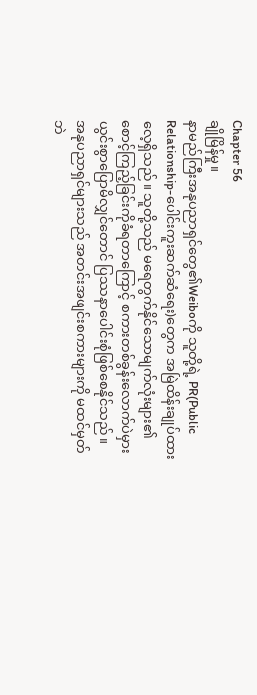Chapter 56
ချိုမြိန်မှု။
နာမည်ကြီးအနုပညာရှင်တွေ၏Weiboကို သူတို့ရဲ့ PR(Public Relationship-ပေါင်းကူးဆက်ဆံရေး)တွေက အမြဲထိန်းချုပ်ထားလေ့ရှိသည်။ သူတို့သည် မရေတွက်နိုင်သောမျက်လုံးများ၏စောင့်ကြည့်ခြင်းကိုခံရတာကြောင့် စကားတစ်ခွန်းလောက်ပဲမှားယွင်းစွာပြောမိလျှင်တောင် ပြဿနာပေါင်းစုံဖြစ်စေနိုင်သည်။
အနုပညာရှင်များသည် အတင်းအဖျင်းစကားများကို မထင်မှတ်ဘဲ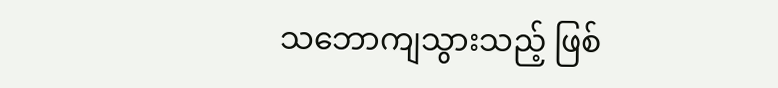သဘောကျသွားသည့် ဖြစ်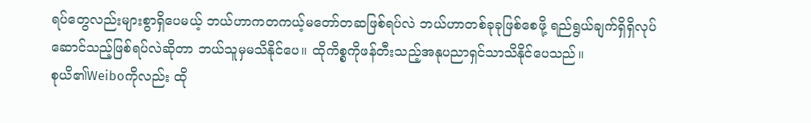ရပ်တွေလည်းများစွာရှိပေမယ့် ဘယ်ဟာကတကယ့်မတော်တဆဖြစ်ရပ်လဲ ဘယ်ဟာတစ်ခုခုဖြစ်စေဖို့ ရည်ရွယ်ချက်ရှိရှိလုပ်ဆောင်သည့်ဖြစ်ရပ်လဲဆိုတာ ဘယ်သူမှမသိနိုင်ပေ။ ထိုကိစ္စကိုဖန်တီးသည့်အနုပညာရှင်သာသိနိုင်ပေသည်။
စုယိ၏Weiboကိုလည်း ထို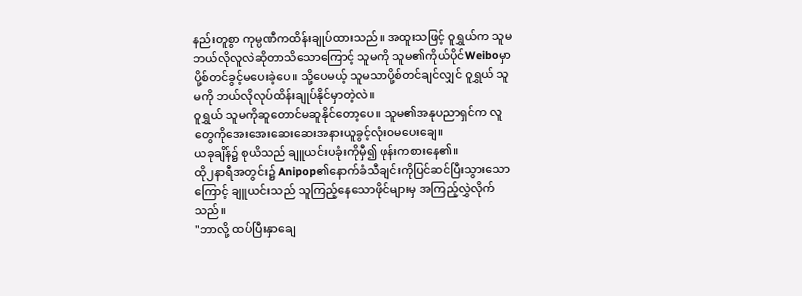နည်းတူစွာ ကုမ္ပဏီကထိန်းချုပ်ထားသည်။ အထူးသဖြင့် ဝူရွှယ်က သူမဘယ်လိုလူလဲဆိုတာသိသောကြောင့် သူမကို သူမ၏ကိုယ်ပိုင်Weiboမှာ ပို့စ်တင်ခွင့်မပေးခဲ့ပေ။ သို့ပေမယ့် သူမသာပို့စ်တင်ချင်လျှင် ဝူရွှယ် သူမကို ဘယ်လိုလုပ်ထိန်းချုပ်နိုင်မှာတဲ့လဲ။
ဝူရွှယ် သူမကိုဆူတောင်မဆူနိုင်တော့ပေ။ သူမ၏အနုပညာရှင်က လူတွေကိုအေးအေးဆေးဆေးအနားယူခွင့်လုံး၀မပေးချေ။
ယခုချိန်၌ စုယိသည် ချူယင်းပခုံးကိုမှီ၍ ဖုန်းကစားနေ၏။
ထို၂နာရီအတွင်း၌ Anipop၏နောက်ခံသီချင်းကိုပြင်ဆင်ပြီးသွားသောကြောင့် ချူယင်းသည် သူကြည့်နေသောဖိုင်များမှ အကြည့်လွှဲလိုက်သည်။
"ဘာလို့ ထပ်ပြီးနှာချေ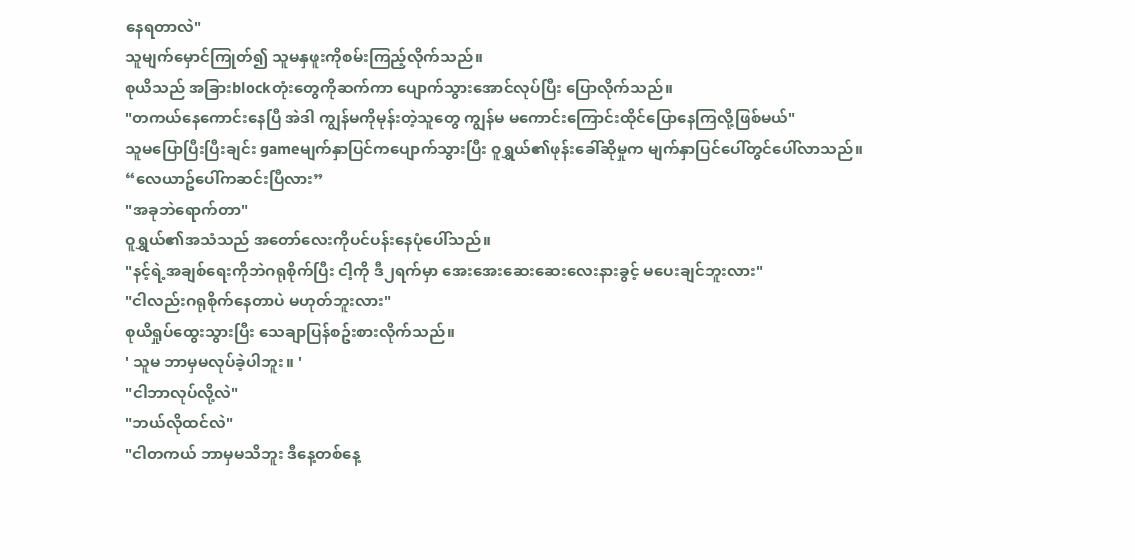နေရတာလဲ"
သူမျက်မှောင်ကြုတ်၍ သူမနှဖူးကိုစမ်းကြည့်လိုက်သည်။
စုယိသည် အခြားblockတုံးတွေကိုဆက်ကာ ပျောက်သွားအောင်လုပ်ပြီး ပြောလိုက်သည်။
"တကယ်နေကောင်းနေပြီ အဲဒါ ကျွန်မကိုမုန်းတဲ့သူတွေ ကျွန်မ မကောင်းကြောင်းထိုင်ပြောနေကြလို့ဖြစ်မယ်"
သူမပြောပြီးပြီးချင်း gameမျက်နှာပြင်ကပျောက်သွားပြီး ဝူရွှယ်၏ဖုန်းခေါ်ဆိုမှုက မျက်နှာပြင်ပေါ်တွင်ပေါ်လာသည်။
“လေယာဥ်ပေါ်ကဆင်းပြီလား”
"အခုဘဲရောက်တာ"
ဝူရွှယ်၏အသံသည် အတော်လေးကိုပင်ပန်းနေပုံပေါ်သည်။
"နင့်ရဲ့အချစ်ရေးကိုဘဲဂရုစိုက်ပြီး ငါ့ကို ဒီ၂ရက်မှာ အေးအေးဆေးဆေးလေးနားခွင့် မပေးချင်ဘူးလား"
"ငါလည်းဂရုစိုက်နေတာပဲ မဟုတ်ဘူးလား"
စုယိရှုပ်ထွေးသွားပြီး သေချာပြန်စဥ်းစားလိုက်သည်။
' သူမ ဘာမှမလုပ်ခဲ့ပါဘူး။ '
"ငါဘာလုပ်လို့လဲ"
"ဘယ်လိုထင်လဲ"
"ငါတကယ် ဘာမှမသိဘူး ဒီနေ့တစ်နေ့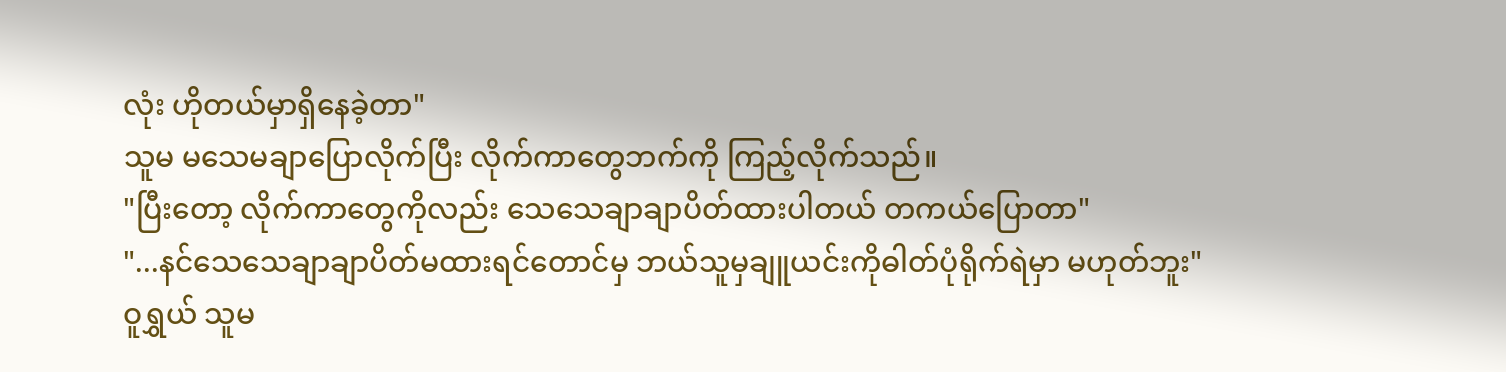လုံး ဟိုတယ်မှာရှိနေခဲ့တာ"
သူမ မသေမချာပြောလိုက်ပြီး လိုက်ကာတွေဘက်ကို ကြည့်လိုက်သည်။
"ပြီးတော့ လိုက်ကာတွေကိုလည်း သေသေချာချာပိတ်ထားပါတယ် တကယ်ပြောတာ"
"...နင်သေသေချာချာပိတ်မထားရင်တောင်မှ ဘယ်သူမှချူယင်းကိုဓါတ်ပုံရိုက်ရဲမှာ မဟုတ်ဘူး"
ဝူရွှယ် သူမ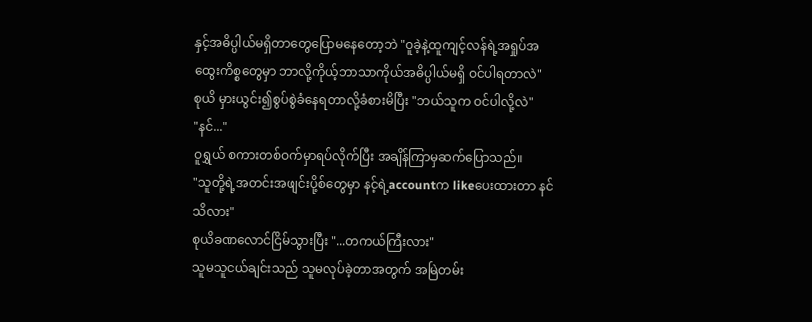နှင့်အဓိပ္ပါယ်မရှိတာတွေပြောမနေတော့ဘဲ "ဝူခဲ့နဲ့ထူကျင့်လန်ရဲ့အရှုပ်အထွေးကိစ္စတွေမှာ ဘာလို့ကိုယ့်ဘာသာကိုယ်အဓိပ္ပါယ်မရှိ ဝင်ပါရတာလဲ"
စုယိ မှားယွင်း၍စွပ်စွဲခံနေရတာလို့ခံစားမိပြီး "ဘယ်သူက ဝင်ပါလို့လဲ"
"နင်..."
ဝူရွှယ် စကားတစ်ဝက်မှာရပ်လိုက်ပြီး အချိန်ကြာမှဆက်ပြောသည်။
"သူတို့ရဲ့အတင်းအဖျင်းပို့စ်တွေမှာ နင့်ရဲ့accountက likeပေးထားတာ နင်သိလား"
စုယိခဏလောင်ငြိမ်သွားပြီး "...တကယ်ကြီးလား"
သူမသူငယ်ချင်းသည် သူမလုပ်ခဲ့တာအတွက် အမြဲတမ်း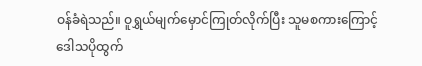ဝန်ခံရဲသည်။ ဝူရွှယ်မျက်မှောင်ကြုတ်လိုက်ပြီး သူမစကားကြောင့် ဒေါသပိုထွက်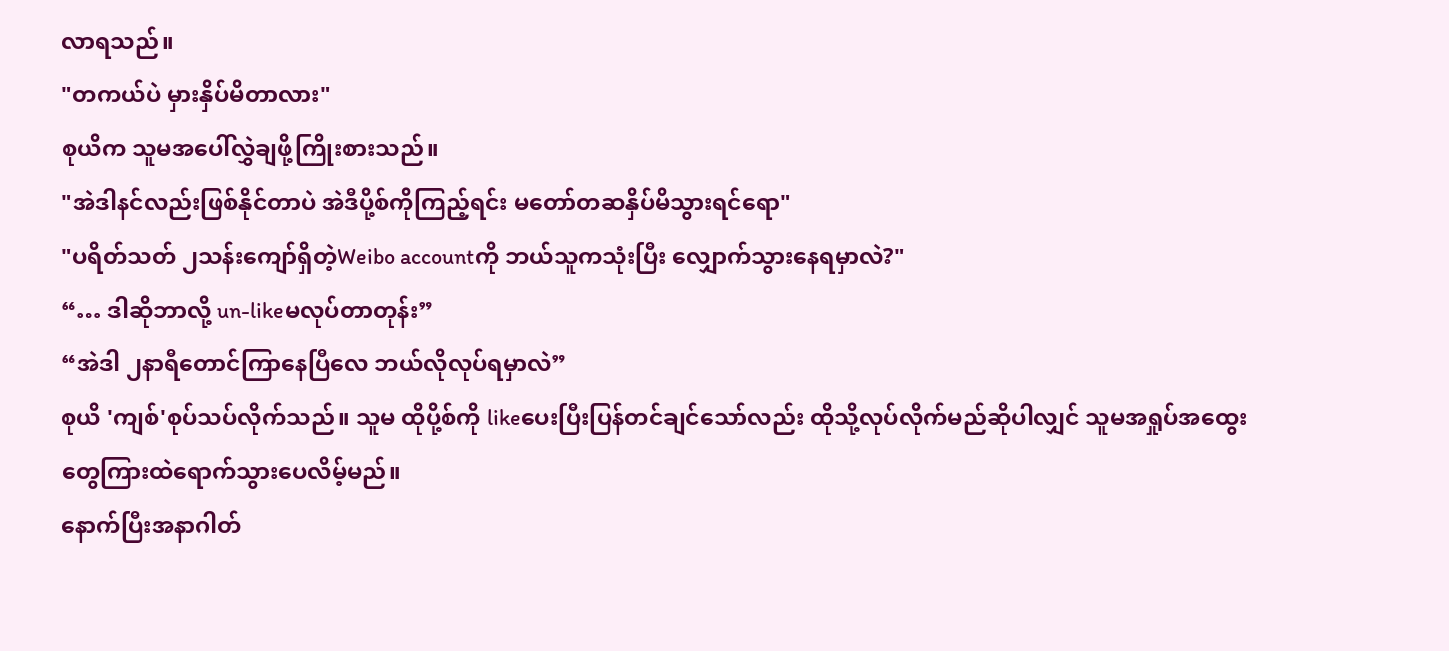လာရသည်။
"တကယ်ပဲ မှားနှိပ်မိတာလား"
စုယိက သူမအပေါ်လွှဲချဖို့ကြိုးစားသည်။
"အဲဒါနင်လည်းဖြစ်နိုင်တာပဲ အဲဒီပို့စ်ကိုကြည့်ရင်း မတော်တဆနှိပ်မိသွားရင်ရော"
"ပရိတ်သတ် ၂သန်းကျော်ရှိတဲ့Weibo accountကို ဘယ်သူကသုံးပြီး လျှောက်သွားနေရမှာလဲ?"
“… ဒါဆိုဘာလို့ un-likeမလုပ်တာတုန်း”
“အဲဒါ ၂နာရီတောင်ကြာနေပြီလေ ဘယ်လိုလုပ်ရမှာလဲ”
စုယိ 'ကျစ်'စုပ်သပ်လိုက်သည်။ သူမ ထိုပို့စ်ကို likeပေးပြီးပြန်တင်ချင်သော်လည်း ထိုသို့လုပ်လိုက်မည်ဆိုပါလျှင် သူမအရှုပ်အထွေးတွေကြားထဲရောက်သွားပေလိမ့်မည်။
နောက်ပြီးအနာဂါတ်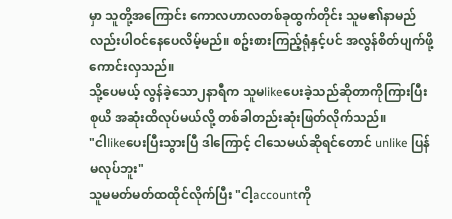မှာ သူတို့အကြောင်း ကောလဟာလတစ်ခုထွက်တိုင်း သူမ၏နာမည်လည်းပါဝင်နေပေလိမ့်မည်။ စဥ်းစားကြည့်ရုံနှင့်ပင် အလွန်စိတ်ပျက်ဖို့ကောင်းလှသည်။
သို့ပေမယ့် လွန်ခဲ့သော၂နာရီက သူမlikeပေးခဲ့သည်ဆိုတာကိုကြားပြီး စုယိ အဆုံးထိလုပ်မယ်လို့ တစ်ခါတည်းဆုံးဖြတ်လိုက်သည်။
"ငါlikeပေးပြီးသွားပြီ ဒါကြောင့် ငါသေမယ်ဆိုရင်တောင် unlike ပြန်မလုပ်ဘူး"
သူမမတ်မတ်ထထိုင်လိုက်ပြီး "ငါ့accountကို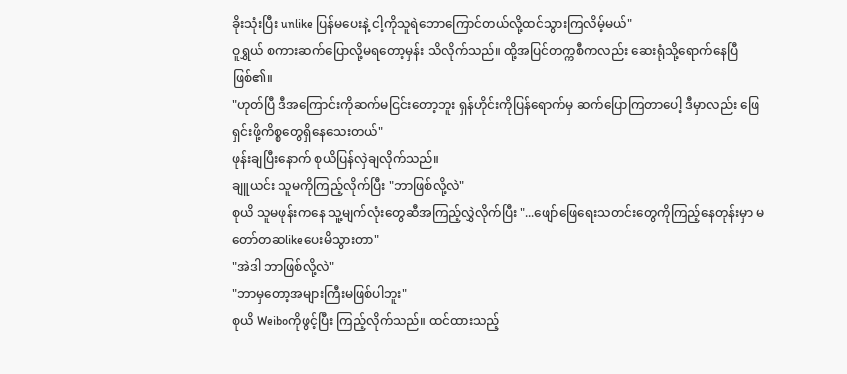ခိုးသုံးပြီး unlike ပြန်မပေးနဲ့ ငါ့ကိုသူရဲဘောကြောင်တယ်လို့ထင်သွားကြလိမ့်မယ်"
ဝူရွှယ် စကားဆက်ပြောလို့မရတော့မှန်း သိလိုက်သည်။ ထို့အပြင်တက္ကစီကလည်း ဆေးရုံသို့ရောက်နေပြီဖြစ်၏။
"ဟုတ်ပြီ ဒီအကြောင်းကိုဆက်မငြင်းတော့ဘူး ရှန်ဟိုင်းကိုပြန်ရောက်မှ ဆက်ပြောကြတာပေါ့ ဒီမှာလည်း ဖြေရှင်းဖို့ကိစ္စတွေရှိနေသေးတယ်"
ဖုန်းချပြီးနောက် စုယိပြန်လှဲချလိုက်သည်။
ချူယင်း သူမကိုကြည့်လိုက်ပြီး "ဘာဖြစ်လို့လဲ"
စုယိ သူမဖုန်းကနေ သူ့မျက်လုံးတွေဆီအကြည့်လွှဲလိုက်ပြီး "...ဖျော်ဖြေရေးသတင်းတွေကိုကြည့်နေတုန်းမှာ မတော်တဆlikeပေးမိသွားတာ"
"အဲဒါ ဘာဖြစ်လို့လဲ"
"ဘာမှတော့အများကြီးမဖြစ်ပါဘူး"
စုယိ Weiboကိုဖွင့်ပြီး ကြည့်လိုက်သည်။ ထင်ထားသည့်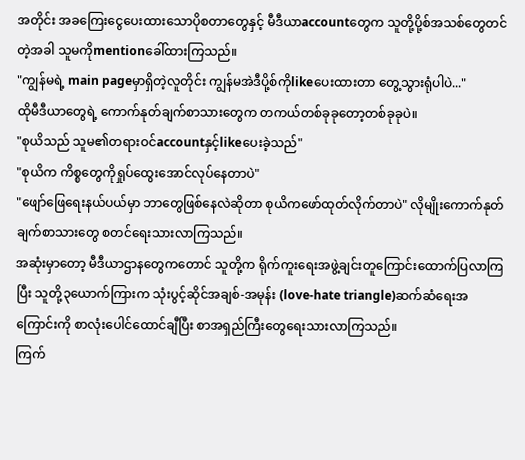အတိုင်း အခကြေးငွေပေးထားသောပိုစတာတွေနှင့် မီဒီယာaccountတွေက သူတို့ပို့စ်အသစ်တွေတင်တဲ့အခါ သူမကိုmentionခေါ်ထားကြသည်။
"ကျွန်မရဲ့ main pageမှာရှိတဲ့လူတိုင်း ကျွန်မအဲဒီပို့စ်ကိုlikeပေးထားတာ တွေ့သွားရုံပါပဲ..."
ထိုမီဒီယာတွေရဲ့ ကောက်နုတ်ချက်စာသားတွေက တကယ်တစ်ခုခုတော့တစ်ခုခုပဲ။
"စုယိသည် သူမ၏တရားဝင်accountနှင့်likeပေးခဲ့သည်"
"စုယိက ကိစ္စတွေကိုရှုပ်ထွေးအောင်လုပ်နေတာပဲ"
"ဖျော်ဖြေရေးနယ်ပယ်မှာ ဘာတွေဖြစ်နေလဲဆိုတာ စုယိကဖော်ထုတ်လိုက်တာပဲ" လိုမျိုးကောက်နုတ်ချက်စာသားတွေ စတင်ရေးသားလာကြသည်။
အဆုံးမှာတော့ မီဒီယာဌာနတွေကတောင် သူတို့က ရိုက်ကူးရေးအဖွဲ့ချင်းတူကြောင်းထောက်ပြလာကြပြီး သူတို့၃ယောက်ကြားက သုံးပွင့်ဆိုင်အချစ်-အမုန်း (love-hate triangle)ဆက်ဆံရေးအကြောင်းကို စာလုံးပေါင်ထောင်ချီပြီး စာအရှည်ကြီးတွေရေးသားလာကြသည်။
ကြက်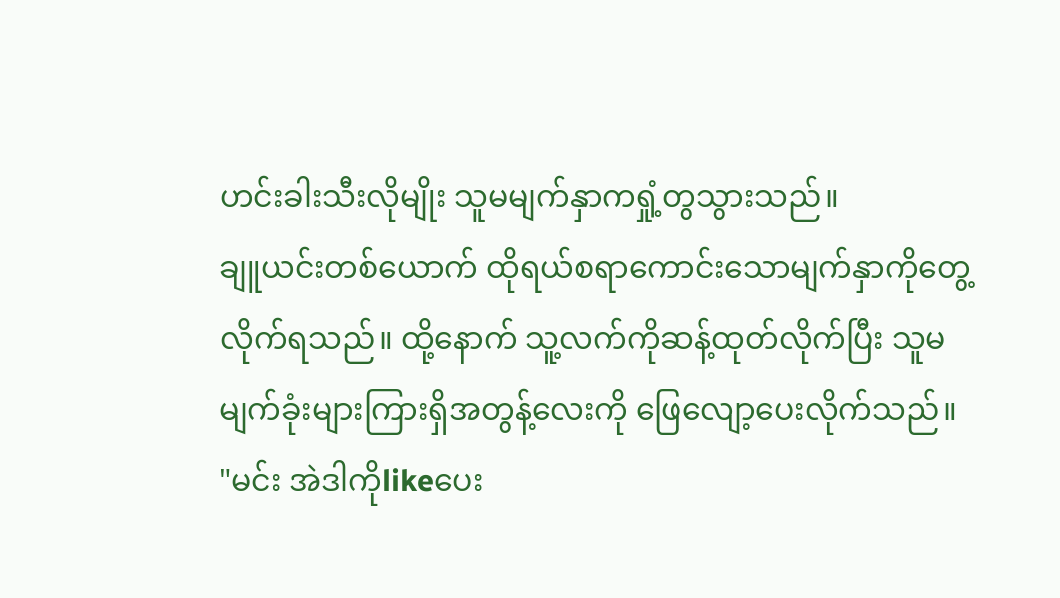ဟင်းခါးသီးလိုမျိုး သူမမျက်နှာကရှုံ့တွသွားသည်။
ချူယင်းတစ်ယောက် ထိုရယ်စရာကောင်းသောမျက်နှာကိုတွေ့လိုက်ရသည်။ ထို့နောက် သူ့လက်ကိုဆန့်ထုတ်လိုက်ပြီး သူမမျက်ခုံးများကြားရှိအတွန့်လေးကို ဖြေလျော့ပေးလိုက်သည်။
"မင်း အဲဒါကိုlikeပေး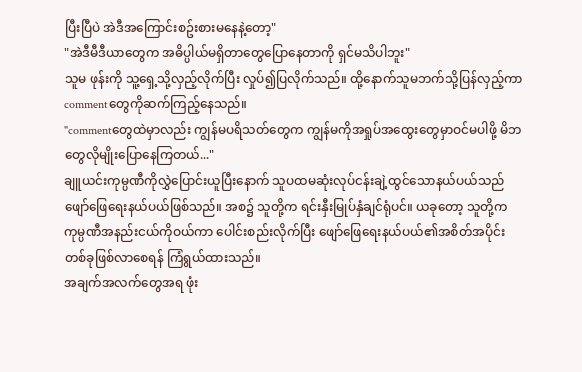ပြီးပြီပဲ အဲဒီအကြောင်းစဥ်းစားမနေနဲ့တော့"
"အဲဒီမီဒီယာတွေက အဓိပ္ပါယ်မရှိတာတွေပြောနေတာကို ရှင်မသိပါဘူး"
သူမ ဖုန်းကို သူ့ရှေ့သို့လှည့်လိုက်ပြီး လှုပ်၍ပြလိုက်သည်။ ထို့နောက်သူမဘက်သို့ပြန်လှည့်ကာ commentတွေကိုဆက်ကြည့်နေသည်။
"commentတွေထဲမှာလည်း ကျွန်မပရိသတ်တွေက ကျွန်မကိုအရှုပ်အထွေးတွေမှာဝင်မပါဖို့ မိဘတွေလိုမျိုးပြောနေကြတယ်..."
ချူယင်းကုမ္ပဏီကိုလွှဲပြောင်းယူပြီးနောက် သူပထမဆုံးလုပ်ငန်းချဲ့ထွင်သောနယ်ပယ်သည် ဖျော်ဖြေရေးနယ်ပယ်ဖြစ်သည်။ အစ၌ သူတို့က ရင်းနှီးမြုပ်နှံချင်ရုံပင်။ ယခုတော့ သူတို့ကကုမ္ပဏီအနည်းငယ်ကိုဝယ်ကာ ပေါင်းစည်းလိုက်ပြီး ဖျော်ဖြေရေးနယ်ပယ်၏အစိတ်အပိုင်းတစ်ခုဖြစ်လာစေရန် ကြံရွယ်ထားသည်။
အချက်အလက်တွေအရ ဖုံး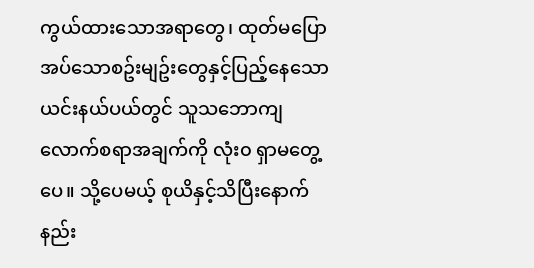ကွယ်ထားသောအရာတွေ၊ ထုတ်မပြောအပ်သောစဥ်းမျဥ်းတွေနှင့်ပြည့်နေသော ယင်းနယ်ပယ်တွင် သူသဘောကျလောက်စရာအချက်ကို လုံး၀ ရှာမတွေ့ပေ။ သို့ပေမယ့် စုယိနှင့်သိပြီးနောက် နည်း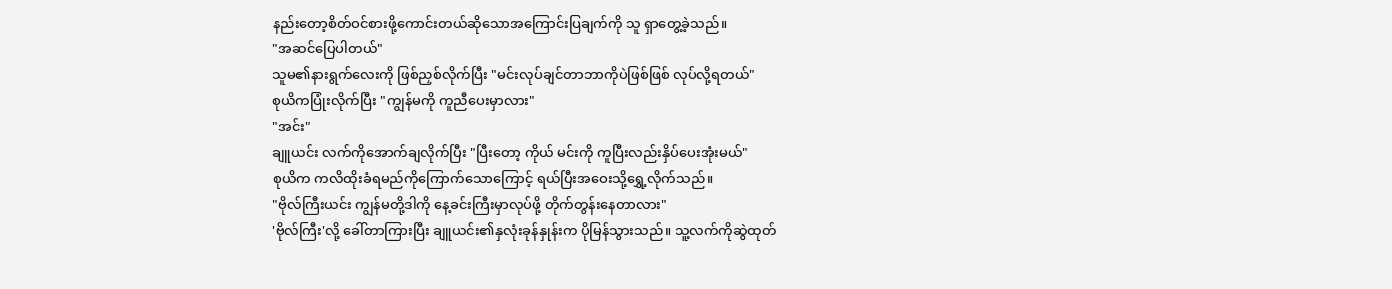နည်းတော့စိတ်ဝင်စားဖို့ကောင်းတယ်ဆိုသောအကြောင်းပြချက်ကို သူ ရှာတွေ့ခဲ့သည်။
"အဆင်ပြေပါတယ်"
သူမ၏နားရွက်လေးကို ဖြစ်ညှစ်လိုက်ပြီး "မင်းလုပ်ချင်တာဘာကိုပဲဖြစ်ဖြစ် လုပ်လို့ရတယ်"
စုယိကပြုံးလိုက်ပြီး "ကျွန်မကို ကူညီပေးမှာလား"
"အင်း"
ချူယင်း လက်ကိုအောက်ချလိုက်ပြီး "ပြီးတော့ ကိုယ် မင်းကို ကူပြီးလည်းနှိပ်ပေးအုံးမယ်"
စုယိက ကလိထိုးခံရမည်ကိုကြောက်သောကြောင့် ရယ်ပြီးအဝေးသို့ရွှေ့လိုက်သည်။
"ဗိုလ်ကြီးယင်း ကျွန်မတို့ဒါကို နေ့ခင်းကြီးမှာလုပ်ဖို့ တိုက်တွန်းနေတာလား"
'ဗိုလ်ကြီး'လို့ ခေါ်တာကြားပြီး ချူယင်း၏နှလုံးခုန်နှုန်းက ပိုမြန်သွားသည်။ သူ့လက်ကိုဆွဲထုတ်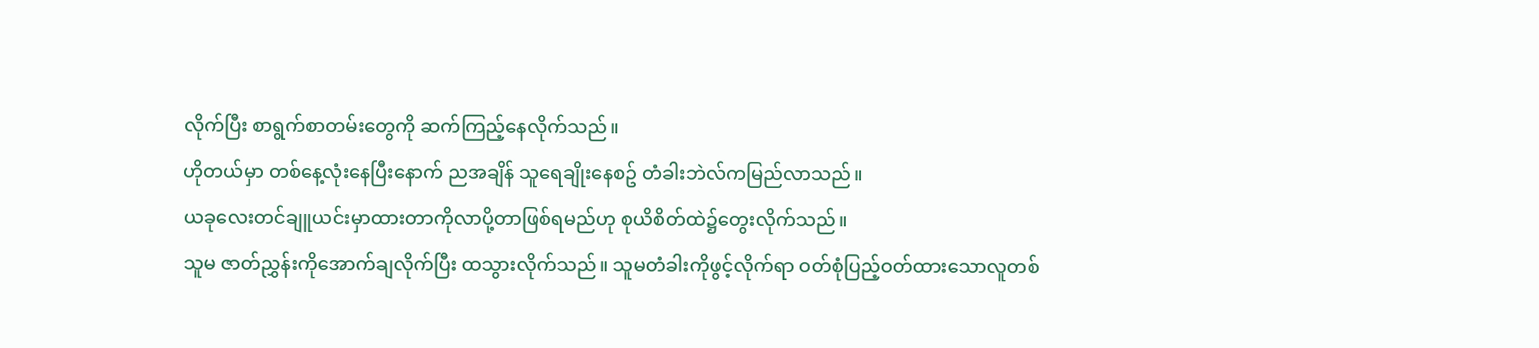လိုက်ပြီး စာရွက်စာတမ်းတွေကို ဆက်ကြည့်နေလိုက်သည်။
ဟိုတယ်မှာ တစ်နေ့လုံးနေပြီးနောက် ညအချိန် သူရေချိုးနေစဥ် တံခါးဘဲလ်ကမြည်လာသည်။
ယခုလေးတင်ချူယင်းမှာထားတာကိုလာပို့တာဖြစ်ရမည်ဟု စုယိစိတ်ထဲ၌တွေးလိုက်သည်။
သူမ ဇာတ်ညွှန်းကိုအောက်ချလိုက်ပြီး ထသွားလိုက်သည်။ သူမတံခါးကိုဖွင့်လိုက်ရာ ဝတ်စုံပြည့်ဝတ်ထားသောလူတစ်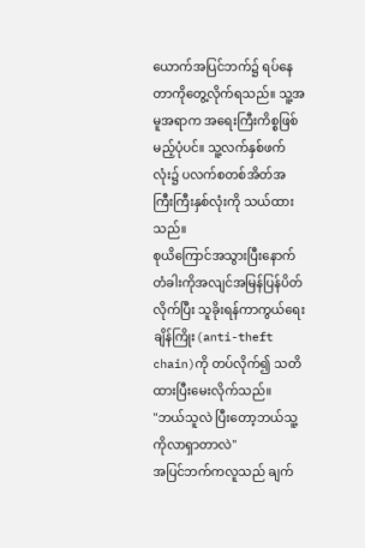ယောက်အပြင်ဘက်၌ ရပ်နေတာကိုတွေ့လိုက်ရသည်။ သူ့အမူအရာက အရေးကြီးကိစ္စဖြစ်မည့်ပုံပင်။ သူ့လက်နှစ်ဖက်လုံး၌ ပလက်စတစ်အိတ်အကြီးကြီးနှစ်လုံးကို သယ်ထားသည်။
စုယိကြောင်အသွားပြီးနောက် တံခါးကိုအလျင်အမြန်ပြန်ပိတ်လိုက်ပြီး သူခိုးရန်ကာကွယ်ရေးချိန်ကြိုး(anti-theft chain)ကို တပ်လိုက်၍ သတိထားပြီးမေးလိုက်သည်။
"ဘယ်သူလဲ ပြီးတော့ဘယ်သူ့ကိုလာရှာတာလဲ"
အပြင်ဘက်ကလူသည် ချက်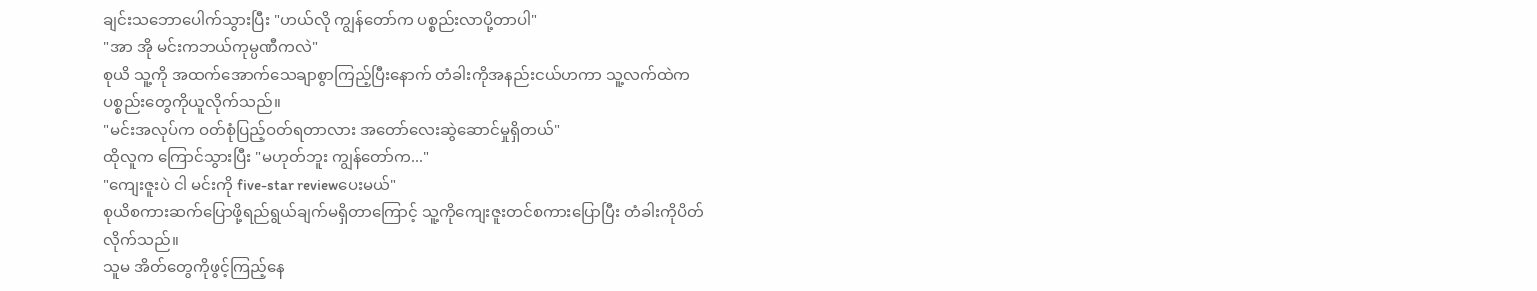ချင်းသဘောပေါက်သွားပြီး "ဟယ်လို ကျွန်တော်က ပစ္စည်းလာပို့တာပါ"
"အာ အို မင်းကဘယ်ကုမ္ပဏီကလဲ"
စုယိ သူ့ကို အထက်အောက်သေချာစွာကြည့်ပြီးနောက် တံခါးကိုအနည်းငယ်ဟကာ သူ့လက်ထဲက ပစ္စည်းတွေကိုယူလိုက်သည်။
"မင်းအလုပ်က ဝတ်စုံပြည့်ဝတ်ရတာလား အတော်လေးဆွဲဆောင်မှုရှိတယ်"
ထိုလူက ကြောင်သွားပြီး "မဟုတ်ဘူး ကျွန်တော်က..."
"ကျေးဇူးပဲ ငါ မင်းကို five-star reviewပေးမယ်"
စုယိစကားဆက်ပြောဖို့ရည်ရွယ်ချက်မရှိတာကြောင့် သူ့ကိုကျေးဇူးတင်စကားပြောပြီး တံခါးကိုပိတ်လိုက်သည်။
သူမ အိတ်တွေကိုဖွင့်ကြည့်နေ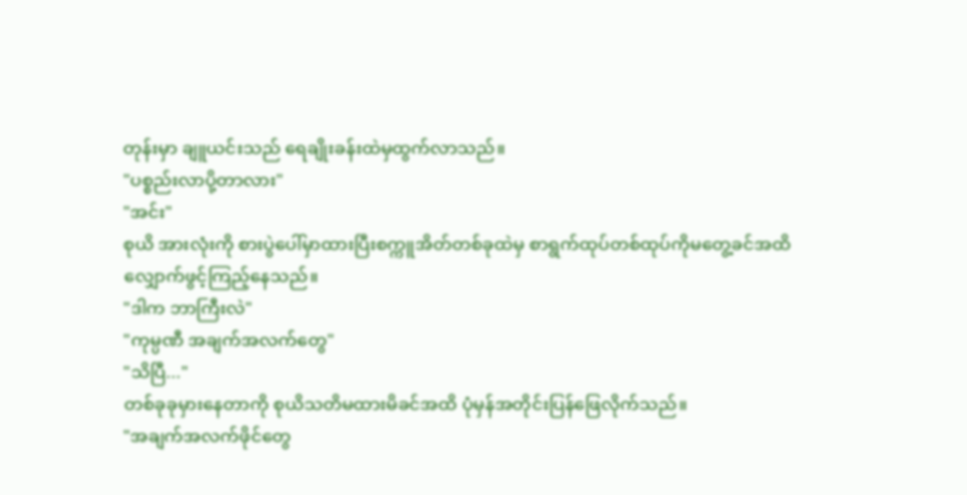တုန်းမှာ ချူယင်းသည် ရေချိုးခန်းထဲမှထွက်လာသည်။
"ပစ္စည်းလာပို့တာလား"
"အင်း"
စုယိ အားလုံးကို စားပွဲပေါ်မှာထားပြီးစက္ကူအိတ်တစ်ခုထဲမှ စာရွက်ထုပ်တစ်ထုပ်ကိုမတွေ့ခင်အထိ လျှောက်ဖွင့်ကြည့်နေသည်။
"ဒါက ဘာကြီးလဲ"
"ကုမ္ပဏီ အချက်အလက်တွေ"
"သိပြီ..."
တစ်ခုခုမှားနေတာကို စုယိသတိမထားမိခင်အထိ ပုံမှန်အတိုင်းပြန်ဖြေလိုက်သည်။
"အချက်အလက်ဖိုင်တွေ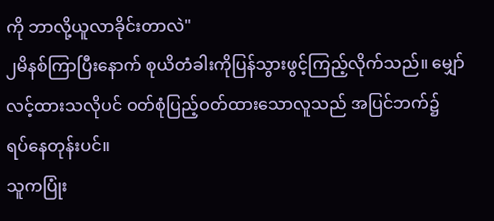ကို ဘာလို့ယူလာခိုင်းတာလဲ"
၂မိနစ်ကြာပြီးနောက် စုယိတံခါးကိုပြန်သွားဖွင့်ကြည့်လိုက်သည်။ မျှော်လင့်ထားသလိုပင် ဝတ်စုံပြည့်ဝတ်ထားသောလူသည် အပြင်ဘက်၌ ရပ်နေတုန်းပင်။
သူကပြုံး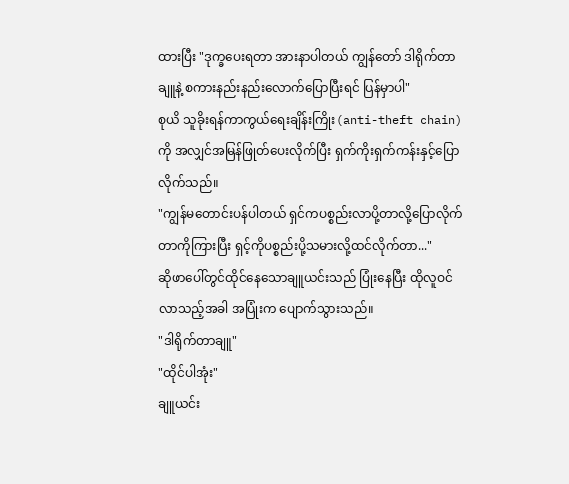ထားပြီး "ဒုက္ခပေးရတာ အားနာပါတယ် ကျွန်တော် ဒါရိုက်တာချူနဲ့ စကားနည်းနည်းလောက်ပြောပြီးရင် ပြန်မှာပါ"
စုယိ သူခိုးရန်ကာကွယ်ရေးချိန်းကြိုး(anti-theft chain)ကို အလျှင်အမြန်ဖြုတ်ပေးလိုက်ပြီး ရှက်ကိုးရှက်ကန်းနှင့်ပြောလိုက်သည်။
"ကျွန်မတောင်းပန်ပါတယ် ရှင်ကပစ္စည်းလာပို့တာလို့ပြောလိုက်တာကိုကြားပြီး ရှင့်ကိုပစ္စည်းပို့သမားလို့ထင်လိုက်တာ..."
ဆိုဖာပေါ်တွင်ထိုင်နေသောချူယင်းသည် ပြုံးနေပြီး ထိုလူဝင်လာသည့်အခါ အပြုံးက ပျောက်သွားသည်။
"ဒါရိုက်တာချူ"
"ထိုင်ပါအုံး"
ချူယင်း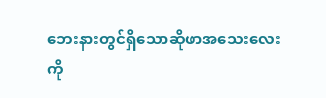ဘေးနားတွင်ရှိသောဆိုဖာအသေးလေးကို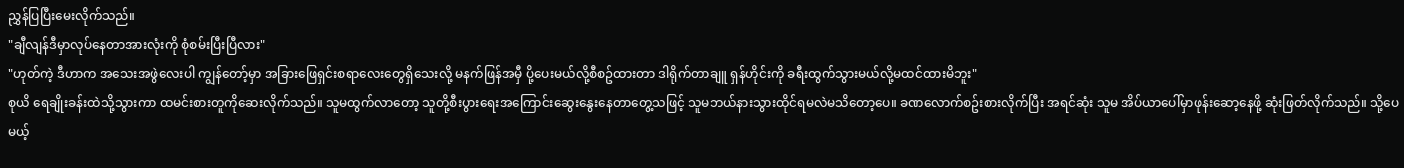ညွှန်ပြပြီးမေးလိုက်သည်။
"ချီလျန်ဒီမှာလုပ်နေတာအားလုံးကို စုံစမ်းပြီးပြီလား"
"ဟုတ်ကဲ့ ဒီဟာက အသေးအဖွဲလေးပါ ကျွန်တော့်မှာ အခြားဖြေရှင်းစရာလေးတွေရှိသေးလို့ မနက်ဖြန်အမှီ ပို့ပေးမယ်လို့စီစဥ်ထားတာ ဒါရိုက်တာချူ ရှန်ဟိုင်းကို ခရီးထွက်သွားမယ်လို့မထင်ထားမိဘူး"
စုယိ ရေချိုးခန်းထဲသို့သွားကာ ထမင်းစားတူကိုဆေးလိုက်သည်။ သူမထွက်လာတော့ သူတို့စီးပွားရေးအကြောင်းဆွေးနွေးနေတာတွေ့သဖြင့် သူမဘယ်နားသွားထိုင်ရမလဲမသိတော့ပေ။ ခဏလောက်စဥ်းစားလိုက်ပြီး အရင်ဆုံး သူမ အိပ်ယာပေါ်မှာဖုန်းဆော့နေဖို့ ဆုံးဖြတ်လိုက်သည်။ သို့ပေမယ့်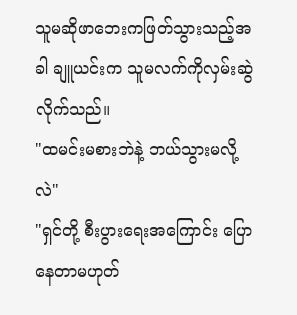သူမဆိုဖာဘေးကဖြတ်သွားသည့်အခါ ချူယင်းက သူမလက်ကိုလှမ်းဆွဲလိုက်သည်။
"ထမင်းမစားဘဲနဲ့ ဘယ်သွားမလို့လဲ"
"ရှင်တို့ စီးပွားရေးအကြောင်း ပြောနေတာမဟုတ်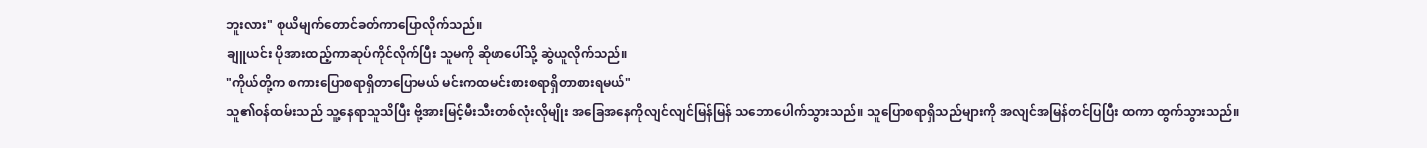ဘူးလား" စုယိမျက်တောင်ခတ်ကာပြောလိုက်သည်။
ချူယင်း ပိုအားထည့်ကာဆုပ်ကိုင်လိုက်ပြီး သူမကို ဆိုဖာပေါ်သို့ ဆွဲယူလိုက်သည်။
"ကိုယ်တို့က စကားပြောစရာရှိတာပြောမယ် မင်းကထမင်းစားစရာရှိတာစားရမယ်"
သူ၏ဝန်ထမ်းသည် သူ့နေရာသူသိပြီး ဗို့အားမြင့်မီးသီးတစ်လုံးလိုမျိုး အခြေအနေကိုလျင်လျင်မြန်မြန် သဘောပေါက်သွားသည်။ သူပြောစရာရှိသည်များကို အလျင်အမြန်တင်ပြပြီး ထကာ ထွက်သွားသည်။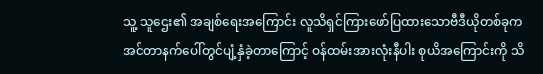သူ့ သူဌေး၏ အချစ်ရေးအကြောင်း လူသိရှင်ကြားဖော်ပြထားသောဗီဒီယိုတစ်ခုက အင်တာနက်ပေါ်တွင်ပျံ့နှံခဲ့တာကြောင့် ဝန်ထမ်းအားလုံးနီပါး စုယိအကြောင်းကို သိ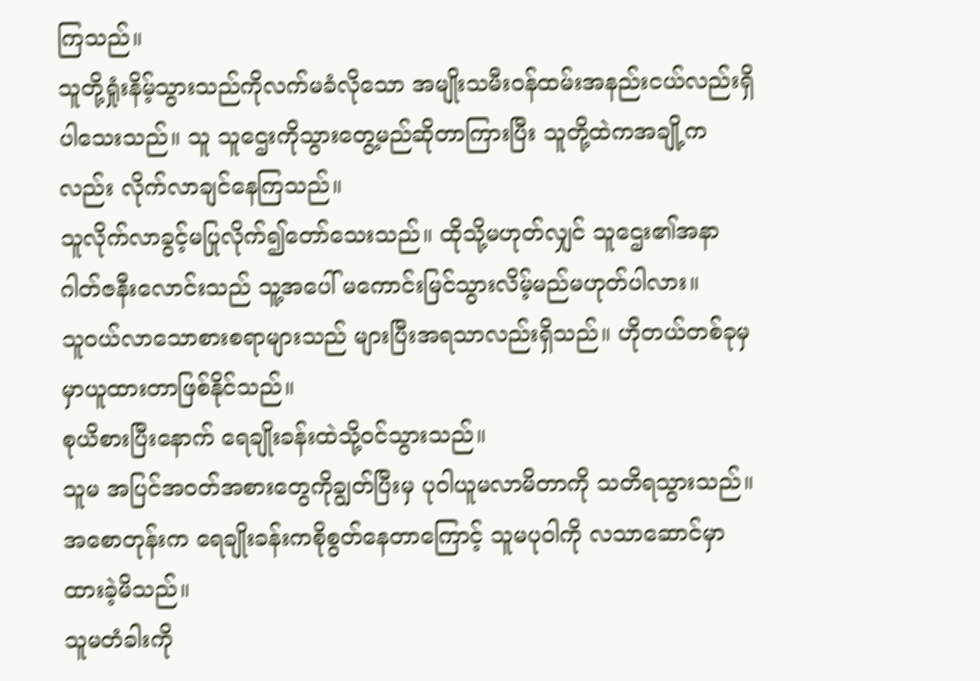ကြသည်။
သူတို့ရှုံးနိမ့်သွားသည်ကိုလက်မခံလိုသော အမျိုးသမီးဝန်ထမ်းအနည်းငယ်လည်းရှိပါသေးသည်။ သူ သူဌေးကိုသွားတွေ့မည်ဆိုတာကြားပြီး သူတို့ထဲကအချို့ကလည်း လိုက်လာချင်နေကြသည်။
သူလိုက်လာခွင့်မပြုလိုက်၍တော်သေးသည်။ ထိုသို့မဟုတ်လျှင် သူဌေး၏အနာဂါတ်ဇနီးလောင်းသည် သူ့အပေါ် မကောင်းမြင်သွားလိမ့်မည်မဟုတ်ပါလား။
သူဝယ်လာသောစားစရာများသည် များပြီးအရသာလည်းရှိသည်။ ဟိုတယ်တစ်ခုမှ မှာယူထားတာဖြစ်နိုင်သည်။
စုယိစားပြီးနောက် ရေချိုးခန်းထဲသို့ဝင်သွားသည်။
သူမ အပြင်အဝတ်အစားတွေကိုချွတ်ပြီးမှ ပုဝါယူမလာမိတာကို သတိရသွားသည်။ အစောတုန်းက ရေချိုးခန်းကစိုစွတ်နေတာကြောင့် သူမပုဝါကို လသာဆောင်မှာထားခဲ့မိသည်။
သူမတံခါးကို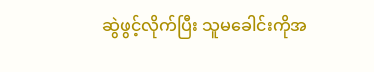ဆွဲဖွင့်လိုက်ပြီး သူမခေါင်းကိုအ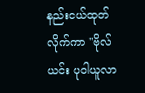နည်းငယ်ထုတ်လိုက်ကာ "ဗိုလ်ယင်း ပုဝါယူလာ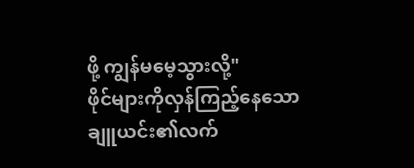ဖို့ ကျွန်မမေ့သွားလို့"
ဖိုင်များကိုလှန်ကြည့်နေသော ချူယင်း၏လက်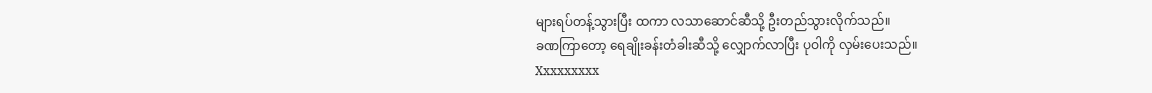များရပ်တန့်သွားပြီး ထကာ လသာဆောင်ဆီသို့ ဦးတည်သွားလိုက်သည်။
ခဏကြာတော့ ရေချိုးခန်းတံခါးဆီသို့ လျှောက်လာပြီး ပုဝါကို လှမ်းပေးသည်။
Xxxxxxxxx